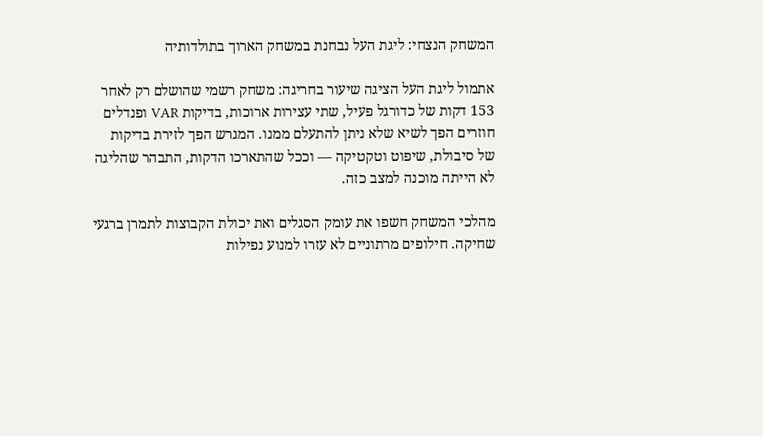המשחק הנצחי: ליגת העל נבחנת במשחק הארוך בתולדותיה

אתמול ליגת העל הציגה שיעור בחריגה: משחק רשמי שהושלם רק לאחר 153 דקות של כדורגל פעיל, שתי עצירות ארוכות, בדיקות VAR ופנדלים חוזרים הפך לשיא שלא ניתן להתעלם ממנו. המגרש הפך לזירת בדיקות של סיבולת, שיפוט וטקטיקה — וככל שהתארכו הדקות, התבהר שהליגה לא הייתה מוכנה למצב כזה.

מהלכי המשחק חשפו את עומק הסגלים ואת יכולת הקבוצות לתמרן ברגעי שחיקה. חילופים מרתוניים לא עזרו למנוע נפילות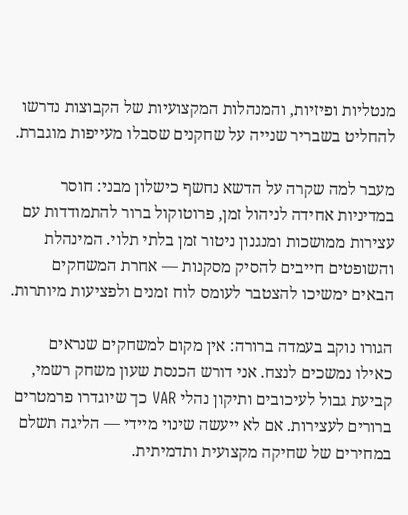מנטליות ופיזיות, והמנהלות המקצועיות של הקבוצות נדרשו להחליט בשבריר שנייה על שחקנים שסבלו מעייפות מוגברת.

מעבר למה שקרה על הדשא נחשף כישלון מבני: חוסר במדיניות אחידה לניהול זמן, פרוטוקול ברור להתמודדות עם עצירות ממושכות ומנגנון ניטור זמן בלתי תלוי. המינהלת והשופטים חייבים להסיק מסקנות — אחרת המשחקים הבאים ימשיכו להצטבר לעומס לוח זמנים ולפציעות מיותרות.

הגורו נוקב בעמדה ברורה: אין מקום למשחקים שנראים כאילו נמשכים לנצח. אני דורש הכנסת שעון משחק רשמי, קביעת גבול לעיכובים ותיקון נהלי VAR כך שיוגדרו פרמטרים ברורים לעצירות. אם לא ייעשה שינוי מיידי — הליגה תשלם במחירים של שחיקה מקצועית ותדמיתית.